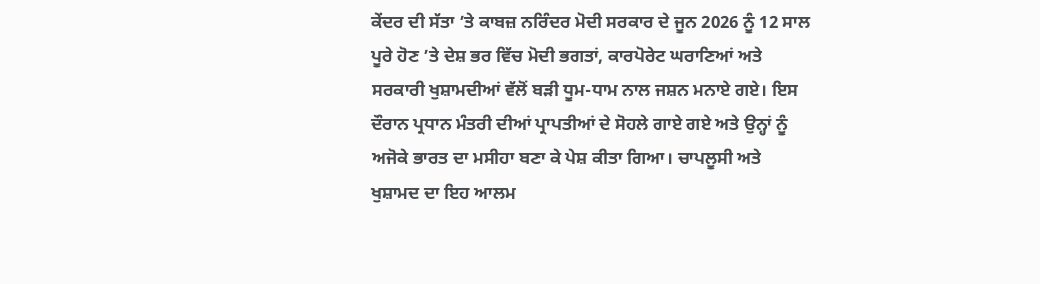ਕੇਂਦਰ ਦੀ ਸੱਤਾ ’ਤੇ ਕਾਬਜ਼ ਨਰਿੰਦਰ ਮੋਦੀ ਸਰਕਾਰ ਦੇ ਜੂਨ 2026 ਨੂੰ 12 ਸਾਲ ਪੂਰੇ ਹੋਣ ’ਤੇ ਦੇਸ਼ ਭਰ ਵਿੱਚ ਮੋਦੀ ਭਗਤਾਂ, ਕਾਰਪੋਰੇਟ ਘਰਾਣਿਆਂ ਅਤੇ ਸਰਕਾਰੀ ਖੁਸ਼ਾਮਦੀਆਂ ਵੱਲੋਂ ਬੜੀ ਧੂਮ-ਧਾਮ ਨਾਲ ਜਸ਼ਨ ਮਨਾਏ ਗਏ। ਇਸ ਦੌਰਾਨ ਪ੍ਰਧਾਨ ਮੰਤਰੀ ਦੀਆਂ ਪ੍ਰਾਪਤੀਆਂ ਦੇ ਸੋਹਲੇ ਗਾਏ ਗਏ ਅਤੇ ਉਨ੍ਹਾਂ ਨੂੰ ਅਜੋਕੇ ਭਾਰਤ ਦਾ ਮਸੀਹਾ ਬਣਾ ਕੇ ਪੇਸ਼ ਕੀਤਾ ਗਿਆ। ਚਾਪਲੂਸੀ ਅਤੇ ਖੁਸ਼ਾਮਦ ਦਾ ਇਹ ਆਲਮ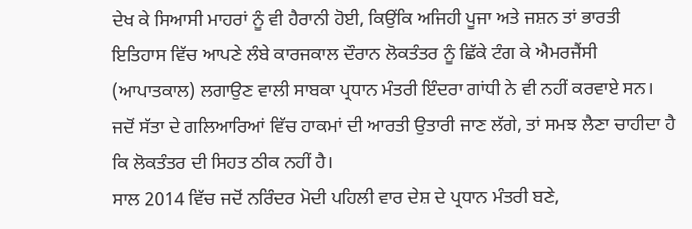ਦੇਖ ਕੇ ਸਿਆਸੀ ਮਾਹਰਾਂ ਨੂੰ ਵੀ ਹੈਰਾਨੀ ਹੋਈ, ਕਿਉਂਕਿ ਅਜਿਹੀ ਪੂਜਾ ਅਤੇ ਜਸ਼ਨ ਤਾਂ ਭਾਰਤੀ ਇਤਿਹਾਸ ਵਿੱਚ ਆਪਣੇ ਲੰਬੇ ਕਾਰਜਕਾਲ ਦੌਰਾਨ ਲੋਕਤੰਤਰ ਨੂੰ ਛਿੱਕੇ ਟੰਗ ਕੇ ਐਮਰਜੈਂਸੀ (ਆਪਾਤਕਾਲ) ਲਗਾਉਣ ਵਾਲੀ ਸਾਬਕਾ ਪ੍ਰਧਾਨ ਮੰਤਰੀ ਇੰਦਰਾ ਗਾਂਧੀ ਨੇ ਵੀ ਨਹੀਂ ਕਰਵਾਏ ਸਨ। ਜਦੋਂ ਸੱਤਾ ਦੇ ਗਲਿਆਰਿਆਂ ਵਿੱਚ ਹਾਕਮਾਂ ਦੀ ਆਰਤੀ ਉਤਾਰੀ ਜਾਣ ਲੱਗੇ, ਤਾਂ ਸਮਝ ਲੈਣਾ ਚਾਹੀਦਾ ਹੈ ਕਿ ਲੋਕਤੰਤਰ ਦੀ ਸਿਹਤ ਠੀਕ ਨਹੀਂ ਹੈ।
ਸਾਲ 2014 ਵਿੱਚ ਜਦੋਂ ਨਰਿੰਦਰ ਮੋਦੀ ਪਹਿਲੀ ਵਾਰ ਦੇਸ਼ ਦੇ ਪ੍ਰਧਾਨ ਮੰਤਰੀ ਬਣੇ,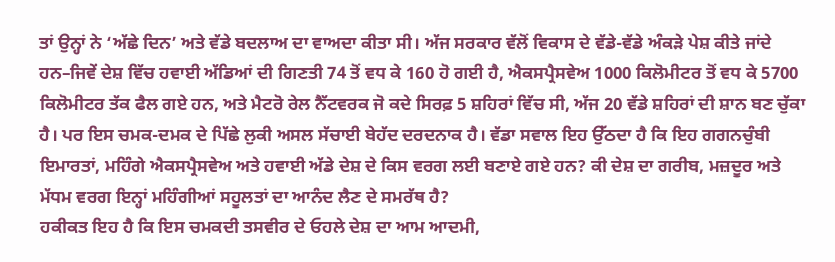ਤਾਂ ਉਨ੍ਹਾਂ ਨੇ ‘ਅੱਛੇ ਦਿਨ’ ਅਤੇ ਵੱਡੇ ਬਦਲਾਅ ਦਾ ਵਾਅਦਾ ਕੀਤਾ ਸੀ। ਅੱਜ ਸਰਕਾਰ ਵੱਲੋਂ ਵਿਕਾਸ ਦੇ ਵੱਡੇ-ਵੱਡੇ ਅੰਕੜੇ ਪੇਸ਼ ਕੀਤੇ ਜਾਂਦੇ ਹਨ–ਜਿਵੇਂ ਦੇਸ਼ ਵਿੱਚ ਹਵਾਈ ਅੱਡਿਆਂ ਦੀ ਗਿਣਤੀ 74 ਤੋਂ ਵਧ ਕੇ 160 ਹੋ ਗਈ ਹੈ, ਐਕਸਪ੍ਰੈਸਵੇਅ 1000 ਕਿਲੋਮੀਟਰ ਤੋਂ ਵਧ ਕੇ 5700 ਕਿਲੋਮੀਟਰ ਤੱਕ ਫੈਲ ਗਏ ਹਨ, ਅਤੇ ਮੈਟਰੋ ਰੇਲ ਨੈੱਟਵਰਕ ਜੋ ਕਦੇ ਸਿਰਫ਼ 5 ਸ਼ਹਿਰਾਂ ਵਿੱਚ ਸੀ, ਅੱਜ 20 ਵੱਡੇ ਸ਼ਹਿਰਾਂ ਦੀ ਸ਼ਾਨ ਬਣ ਚੁੱਕਾ ਹੈ। ਪਰ ਇਸ ਚਮਕ-ਦਮਕ ਦੇ ਪਿੱਛੇ ਲੁਕੀ ਅਸਲ ਸੱਚਾਈ ਬੇਹੱਦ ਦਰਦਨਾਕ ਹੈ। ਵੱਡਾ ਸਵਾਲ ਇਹ ਉੱਠਦਾ ਹੈ ਕਿ ਇਹ ਗਗਨਚੁੰਬੀ ਇਮਾਰਤਾਂ, ਮਹਿੰਗੇ ਐਕਸਪ੍ਰੈਸਵੇਅ ਅਤੇ ਹਵਾਈ ਅੱਡੇ ਦੇਸ਼ ਦੇ ਕਿਸ ਵਰਗ ਲਈ ਬਣਾਏ ਗਏ ਹਨ? ਕੀ ਦੇਸ਼ ਦਾ ਗਰੀਬ, ਮਜ਼ਦੂਰ ਅਤੇ ਮੱਧਮ ਵਰਗ ਇਨ੍ਹਾਂ ਮਹਿੰਗੀਆਂ ਸਹੂਲਤਾਂ ਦਾ ਆਨੰਦ ਲੈਣ ਦੇ ਸਮਰੱਥ ਹੈ?
ਹਕੀਕਤ ਇਹ ਹੈ ਕਿ ਇਸ ਚਮਕਦੀ ਤਸਵੀਰ ਦੇ ਓਹਲੇ ਦੇਸ਼ ਦਾ ਆਮ ਆਦਮੀ,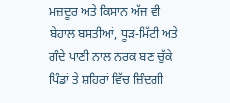ਮਜ਼ਦੂਰ ਅਤੇ ਕਿਸਾਨ ਅੱਜ ਵੀ ਬੇਹਾਲ ਬਸਤੀਆਂ, ਧੂੜ-ਮਿੱਟੀ ਅਤੇ ਗੰਦੇ ਪਾਣੀ ਨਾਲ ਨਰਕ ਬਣ ਚੁੱਕੇ ਪਿੰਡਾਂ ਤੇ ਸ਼ਹਿਰਾਂ ਵਿੱਚ ਜ਼ਿੰਦਗੀ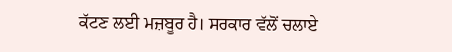ਕੱਟਣ ਲਈ ਮਜ਼ਬੂਰ ਹੈ। ਸਰਕਾਰ ਵੱਲੋਂ ਚਲਾਏ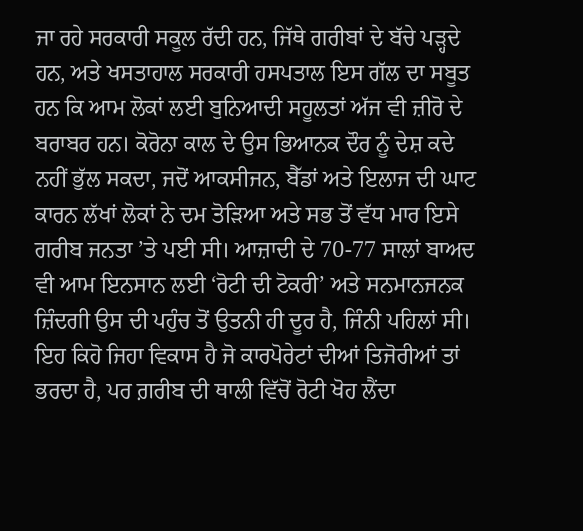ਜਾ ਰਹੇ ਸਰਕਾਰੀ ਸਕੂਲ ਰੱਦੀ ਹਨ, ਜਿੱਥੇ ਗਰੀਬਾਂ ਦੇ ਬੱਚੇ ਪੜ੍ਹਦੇ ਹਨ, ਅਤੇ ਖਸਤਾਹਾਲ ਸਰਕਾਰੀ ਹਸਪਤਾਲ ਇਸ ਗੱਲ ਦਾ ਸਬੂਤ ਹਨ ਕਿ ਆਮ ਲੋਕਾਂ ਲਈ ਬੁਨਿਆਦੀ ਸਹੂਲਤਾਂ ਅੱਜ ਵੀ ਜ਼ੀਰੋ ਦੇ ਬਰਾਬਰ ਹਨ। ਕੋਰੋਨਾ ਕਾਲ ਦੇ ਉਸ ਭਿਆਨਕ ਦੌਰ ਨੂੰ ਦੇਸ਼ ਕਦੇ ਨਹੀਂ ਭੁੱਲ ਸਕਦਾ, ਜਦੋਂ ਆਕਸੀਜਨ, ਬੈੱਡਾਂ ਅਤੇ ਇਲਾਜ ਦੀ ਘਾਟ ਕਾਰਨ ਲੱਖਾਂ ਲੋਕਾਂ ਨੇ ਦਮ ਤੋੜਿਆ ਅਤੇ ਸਭ ਤੋਂ ਵੱਧ ਮਾਰ ਇਸੇ ਗਰੀਬ ਜਨਤਾ ’ਤੇ ਪਈ ਸੀ। ਆਜ਼ਾਦੀ ਦੇ 70-77 ਸਾਲਾਂ ਬਾਅਦ ਵੀ ਆਮ ਇਨਸਾਨ ਲਈ ‘ਰੋਟੀ ਦੀ ਟੋਕਰੀ’ ਅਤੇ ਸਨਮਾਨਜਨਕ ਜ਼ਿੰਦਗੀ ਉਸ ਦੀ ਪਹੁੰਚ ਤੋਂ ਉਤਨੀ ਹੀ ਦੂਰ ਹੈ, ਜਿੰਨੀ ਪਹਿਲਾਂ ਸੀ। ਇਹ ਕਿਹੋ ਜਿਹਾ ਵਿਕਾਸ ਹੈ ਜੋ ਕਾਰਪੋਰੇਟਾਂ ਦੀਆਂ ਤਿਜੋਰੀਆਂ ਤਾਂ ਭਰਦਾ ਹੈ, ਪਰ ਗ਼ਰੀਬ ਦੀ ਥਾਲੀ ਵਿੱਚੋਂ ਰੋਟੀ ਖੋਹ ਲੈਂਦਾ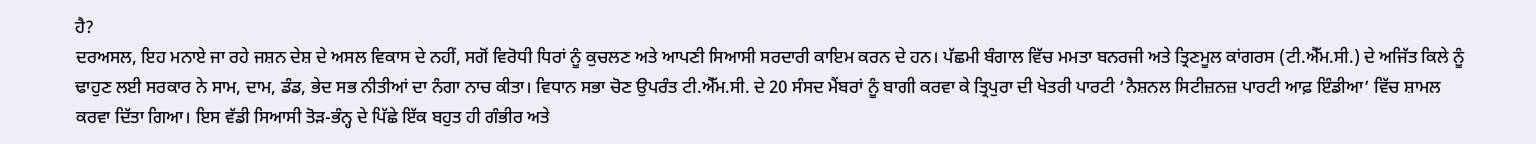ਹੈ?
ਦਰਅਸਲ, ਇਹ ਮਨਾਏ ਜਾ ਰਹੇ ਜਸ਼ਨ ਦੇਸ਼ ਦੇ ਅਸਲ ਵਿਕਾਸ ਦੇ ਨਹੀਂ, ਸਗੋਂ ਵਿਰੋਧੀ ਧਿਰਾਂ ਨੂੰ ਕੁਚਲਣ ਅਤੇ ਆਪਣੀ ਸਿਆਸੀ ਸਰਦਾਰੀ ਕਾਇਮ ਕਰਨ ਦੇ ਹਨ। ਪੱਛਮੀ ਬੰਗਾਲ ਵਿੱਚ ਮਮਤਾ ਬਨਰਜੀ ਅਤੇ ਤ੍ਰਿਣਮੂਲ ਕਾਂਗਰਸ (ਟੀ.ਐੱਮ.ਸੀ.) ਦੇ ਅਜਿੱਤ ਕਿਲੇ ਨੂੰ ਢਾਹੁਣ ਲਈ ਸਰਕਾਰ ਨੇ ਸਾਮ, ਦਾਮ, ਡੰਡ, ਭੇਦ ਸਭ ਨੀਤੀਆਂ ਦਾ ਨੰਗਾ ਨਾਚ ਕੀਤਾ। ਵਿਧਾਨ ਸਭਾ ਚੋਣ ਉਪਰੰਤ ਟੀ.ਐੱਮ.ਸੀ. ਦੇ 20 ਸੰਸਦ ਮੈਂਬਰਾਂ ਨੂੰ ਬਾਗੀ ਕਰਵਾ ਕੇ ਤ੍ਰਿਪੁਰਾ ਦੀ ਖੇਤਰੀ ਪਾਰਟੀ ‘ਨੈਸ਼ਨਲ ਸਿਟੀਜ਼ਨਜ਼ ਪਾਰਟੀ ਆਫ਼ ਇੰਡੀਆ’ ਵਿੱਚ ਸ਼ਾਮਲ ਕਰਵਾ ਦਿੱਤਾ ਗਿਆ। ਇਸ ਵੱਡੀ ਸਿਆਸੀ ਤੋੜ-ਭੰਨ੍ਹ ਦੇ ਪਿੱਛੇ ਇੱਕ ਬਹੁਤ ਹੀ ਗੰਭੀਰ ਅਤੇ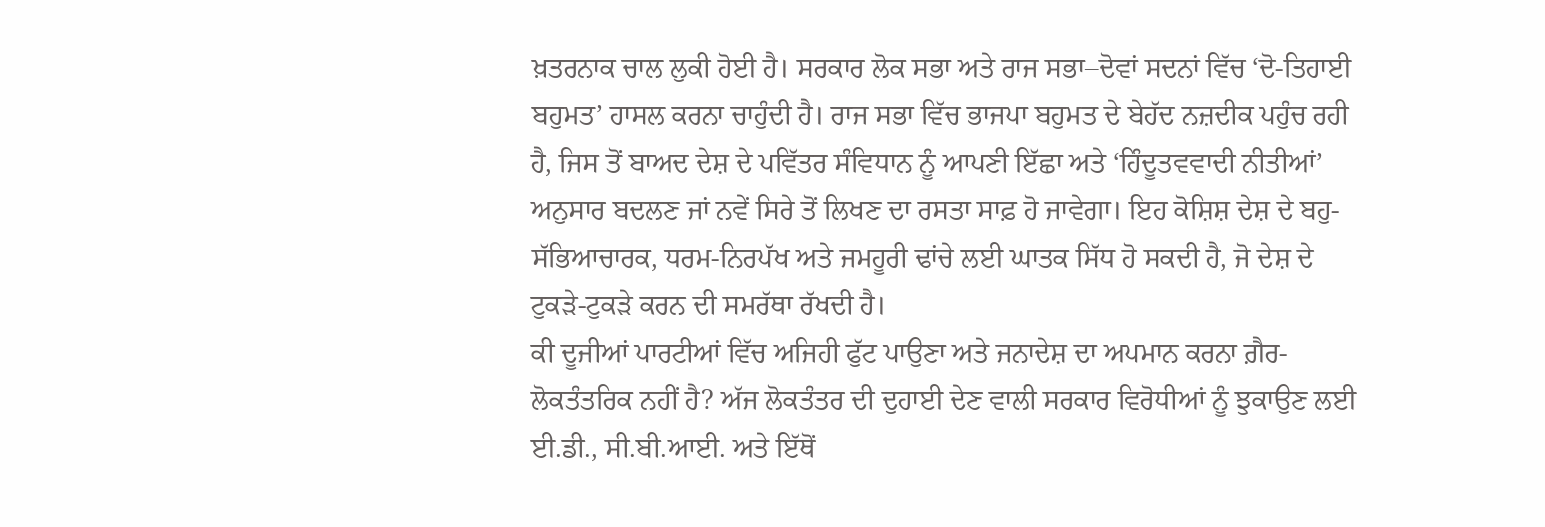ਖ਼ਤਰਨਾਕ ਚਾਲ ਲੁਕੀ ਹੋਈ ਹੈ। ਸਰਕਾਰ ਲੋਕ ਸਭਾ ਅਤੇ ਰਾਜ ਸਭਾ–ਦੋਵਾਂ ਸਦਨਾਂ ਵਿੱਚ ‘ਦੋ-ਤਿਹਾਈ ਬਹੁਮਤ’ ਹਾਸਲ ਕਰਨਾ ਚਾਹੁੰਦੀ ਹੈ। ਰਾਜ ਸਭਾ ਵਿੱਚ ਭਾਜਪਾ ਬਹੁਮਤ ਦੇ ਬੇਹੱਦ ਨਜ਼ਦੀਕ ਪਹੁੰਚ ਰਹੀ ਹੈ, ਜਿਸ ਤੋਂ ਬਾਅਦ ਦੇਸ਼ ਦੇ ਪਵਿੱਤਰ ਸੰਵਿਧਾਨ ਨੂੰ ਆਪਣੀ ਇੱਛਾ ਅਤੇ ‘ਹਿੰਦੂਤਵਵਾਦੀ ਨੀਤੀਆਂ’ ਅਨੁਸਾਰ ਬਦਲਣ ਜਾਂ ਨਵੇਂ ਸਿਰੇ ਤੋਂ ਲਿਖਣ ਦਾ ਰਸਤਾ ਸਾਫ਼ ਹੋ ਜਾਵੇਗਾ। ਇਹ ਕੋਸ਼ਿਸ਼ ਦੇਸ਼ ਦੇ ਬਹੁ-ਸੱਭਿਆਚਾਰਕ, ਧਰਮ-ਨਿਰਪੱਖ ਅਤੇ ਜਮਹੂਰੀ ਢਾਂਚੇ ਲਈ ਘਾਤਕ ਸਿੱਧ ਹੋ ਸਕਦੀ ਹੈ, ਜੋ ਦੇਸ਼ ਦੇ ਟੁਕੜੇ-ਟੁਕੜੇ ਕਰਨ ਦੀ ਸਮਰੱਥਾ ਰੱਖਦੀ ਹੈ।
ਕੀ ਦੂਜੀਆਂ ਪਾਰਟੀਆਂ ਵਿੱਚ ਅਜਿਹੀ ਫੁੱਟ ਪਾਉਣਾ ਅਤੇ ਜਨਾਦੇਸ਼ ਦਾ ਅਪਮਾਨ ਕਰਨਾ ਗ਼ੈਰ-ਲੋਕਤੰਤਰਿਕ ਨਹੀਂ ਹੈ? ਅੱਜ ਲੋਕਤੰਤਰ ਦੀ ਦੁਹਾਈ ਦੇਣ ਵਾਲੀ ਸਰਕਾਰ ਵਿਰੋਧੀਆਂ ਨੂੰ ਝੁਕਾਉਣ ਲਈ ਈ.ਡੀ., ਸੀ.ਬੀ.ਆਈ. ਅਤੇ ਇੱਥੋਂ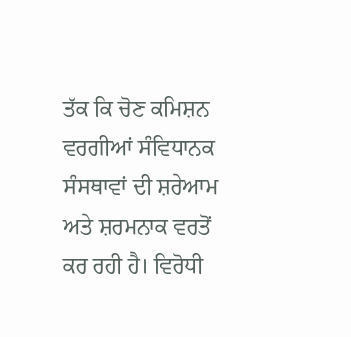ਤੱਕ ਕਿ ਚੋਣ ਕਮਿਸ਼ਨ ਵਰਗੀਆਂ ਸੰਵਿਧਾਨਕ ਸੰਸਥਾਵਾਂ ਦੀ ਸ਼ਰੇਆਮ ਅਤੇ ਸ਼ਰਮਨਾਕ ਵਰਤੋਂ ਕਰ ਰਹੀ ਹੈ। ਵਿਰੋਧੀ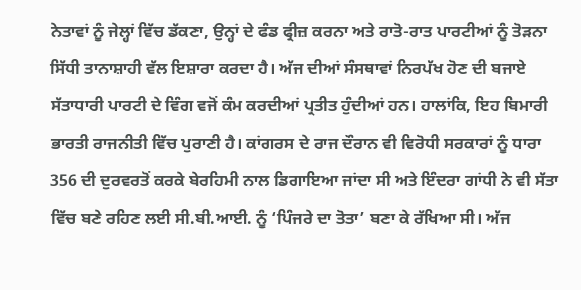ਨੇਤਾਵਾਂ ਨੂੰ ਜੇਲ੍ਹਾਂ ਵਿੱਚ ਡੱਕਣਾ, ਉਨ੍ਹਾਂ ਦੇ ਫੰਡ ਫ੍ਰੀਜ਼ ਕਰਨਾ ਅਤੇ ਰਾਤੋ-ਰਾਤ ਪਾਰਟੀਆਂ ਨੂੰ ਤੋੜਨਾ ਸਿੱਧੀ ਤਾਨਾਸ਼ਾਹੀ ਵੱਲ ਇਸ਼ਾਰਾ ਕਰਦਾ ਹੈ। ਅੱਜ ਦੀਆਂ ਸੰਸਥਾਵਾਂ ਨਿਰਪੱਖ ਹੋਣ ਦੀ ਬਜਾਏ ਸੱਤਾਧਾਰੀ ਪਾਰਟੀ ਦੇ ਵਿੰਗ ਵਜੋਂ ਕੰਮ ਕਰਦੀਆਂ ਪ੍ਰਤੀਤ ਹੁੰਦੀਆਂ ਹਨ। ਹਾਲਾਂਕਿ, ਇਹ ਬਿਮਾਰੀ ਭਾਰਤੀ ਰਾਜਨੀਤੀ ਵਿੱਚ ਪੁਰਾਣੀ ਹੈ। ਕਾਂਗਰਸ ਦੇ ਰਾਜ ਦੌਰਾਨ ਵੀ ਵਿਰੋਧੀ ਸਰਕਾਰਾਂ ਨੂੰ ਧਾਰਾ 356 ਦੀ ਦੁਰਵਰਤੋਂ ਕਰਕੇ ਬੇਰਹਿਮੀ ਨਾਲ ਡਿਗਾਇਆ ਜਾਂਦਾ ਸੀ ਅਤੇ ਇੰਦਰਾ ਗਾਂਧੀ ਨੇ ਵੀ ਸੱਤਾ ਵਿੱਚ ਬਣੇ ਰਹਿਣ ਲਈ ਸੀ.ਬੀ.ਆਈ. ਨੂੰ ‘ਪਿੰਜਰੇ ਦਾ ਤੋਤਾ’ ਬਣਾ ਕੇ ਰੱਖਿਆ ਸੀ। ਅੱਜ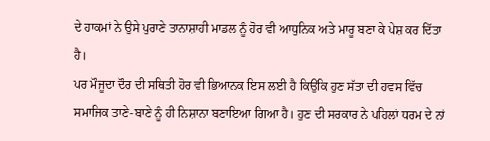ਦੇ ਹਾਕਮਾਂ ਨੇ ਉਸੇ ਪੁਰਾਣੇ ਤਾਨਾਸ਼ਾਹੀ ਮਾਡਲ ਨੂੰ ਹੋਰ ਵੀ ਆਧੁਨਿਕ ਅਤੇ ਮਾਰੂ ਬਣਾ ਕੇ ਪੇਸ਼ ਕਰ ਦਿੱਤਾ ਹੈ।
ਪਰ ਮੌਜੂਦਾ ਦੌਰ ਦੀ ਸਥਿਤੀ ਹੋਰ ਵੀ ਭਿਆਨਕ ਇਸ ਲਈ ਹੈ ਕਿਉਂਕਿ ਹੁਣ ਸੱਤਾ ਦੀ ਹਵਸ ਵਿੱਚ ਸਮਾਜਿਕ ਤਾਣੇ-ਬਾਣੇ ਨੂੰ ਹੀ ਨਿਸ਼ਾਨਾ ਬਣਾਇਆ ਗਿਆ ਹੈ। ਹੁਣ ਦੀ ਸਰਕਾਰ ਨੇ ਪਹਿਲਾਂ ਧਰਮ ਦੇ ਨਾਂ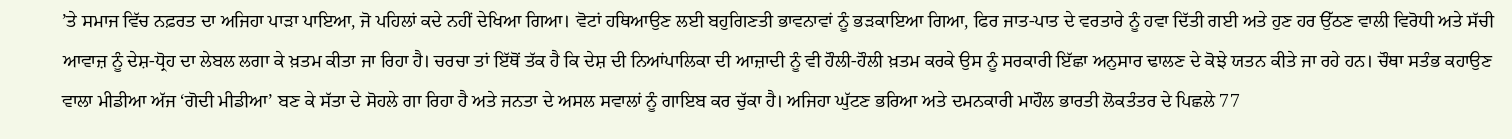’ਤੇ ਸਮਾਜ ਵਿੱਚ ਨਫ਼ਰਤ ਦਾ ਅਜਿਹਾ ਪਾੜਾ ਪਾਇਆ, ਜੋ ਪਹਿਲਾਂ ਕਦੇ ਨਹੀਂ ਦੇਖਿਆ ਗਿਆ। ਵੋਟਾਂ ਹਥਿਆਉਣ ਲਈ ਬਹੁਗਿਣਤੀ ਭਾਵਨਾਵਾਂ ਨੂੰ ਭੜਕਾਇਆ ਗਿਆ, ਫਿਰ ਜਾਤ-ਪਾਤ ਦੇ ਵਰਤਾਰੇ ਨੂੰ ਹਵਾ ਦਿੱਤੀ ਗਈ ਅਤੇ ਹੁਣ ਹਰ ਉੱਠਣ ਵਾਲੀ ਵਿਰੋਧੀ ਅਤੇ ਸੱਚੀ ਆਵਾਜ਼ ਨੂੰ ਦੇਸ਼-ਧ੍ਰੋਹ ਦਾ ਲੇਬਲ ਲਗਾ ਕੇ ਖ਼ਤਮ ਕੀਤਾ ਜਾ ਰਿਹਾ ਹੈ। ਚਰਚਾ ਤਾਂ ਇੱਥੋਂ ਤੱਕ ਹੈ ਕਿ ਦੇਸ਼ ਦੀ ਨਿਆਂਪਾਲਿਕਾ ਦੀ ਆਜ਼ਾਦੀ ਨੂੰ ਵੀ ਹੌਲੀ-ਹੌਲੀ ਖ਼ਤਮ ਕਰਕੇ ਉਸ ਨੂੰ ਸਰਕਾਰੀ ਇੱਛਾ ਅਨੁਸਾਰ ਢਾਲਣ ਦੇ ਕੋਝੇ ਯਤਨ ਕੀਤੇ ਜਾ ਰਹੇ ਹਨ। ਚੌਥਾ ਸਤੰਭ ਕਹਾਉਣ ਵਾਲਾ ਮੀਡੀਆ ਅੱਜ ‘ਗੋਦੀ ਮੀਡੀਆ’ ਬਣ ਕੇ ਸੱਤਾ ਦੇ ਸੋਹਲੇ ਗਾ ਰਿਹਾ ਹੈ ਅਤੇ ਜਨਤਾ ਦੇ ਅਸਲ ਸਵਾਲਾਂ ਨੂੰ ਗਾਇਬ ਕਰ ਚੁੱਕਾ ਹੈ। ਅਜਿਹਾ ਘੁੱਟਣ ਭਰਿਆ ਅਤੇ ਦਮਨਕਾਰੀ ਮਾਹੌਲ ਭਾਰਤੀ ਲੋਕਤੰਤਰ ਦੇ ਪਿਛਲੇ 77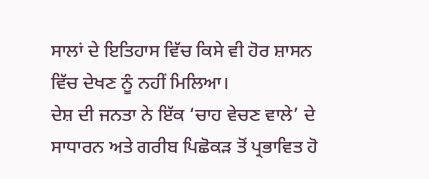ਸਾਲਾਂ ਦੇ ਇਤਿਹਾਸ ਵਿੱਚ ਕਿਸੇ ਵੀ ਹੋਰ ਸ਼ਾਸਨ ਵਿੱਚ ਦੇਖਣ ਨੂੰ ਨਹੀਂ ਮਿਲਿਆ।
ਦੇਸ਼ ਦੀ ਜਨਤਾ ਨੇ ਇੱਕ ‘ਚਾਹ ਵੇਚਣ ਵਾਲੇ’ ਦੇ ਸਾਧਾਰਨ ਅਤੇ ਗਰੀਬ ਪਿਛੋਕੜ ਤੋਂ ਪ੍ਰਭਾਵਿਤ ਹੋ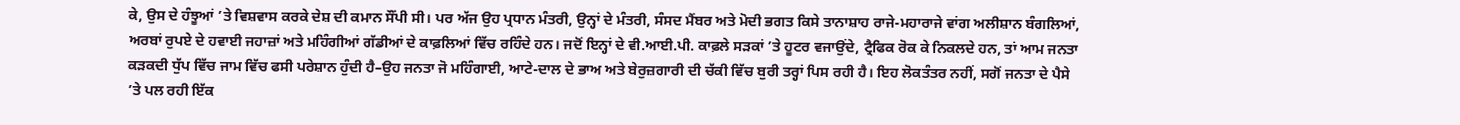ਕੇ, ਉਸ ਦੇ ਹੰਝੂਆਂ ’ਤੇ ਵਿਸ਼ਵਾਸ ਕਰਕੇ ਦੇਸ਼ ਦੀ ਕਮਾਨ ਸੌਂਪੀ ਸੀ। ਪਰ ਅੱਜ ਉਹ ਪ੍ਰਧਾਨ ਮੰਤਰੀ, ਉਨ੍ਹਾਂ ਦੇ ਮੰਤਰੀ, ਸੰਸਦ ਮੈਂਬਰ ਅਤੇ ਮੋਦੀ ਭਗਤ ਕਿਸੇ ਤਾਨਾਸ਼ਾਹ ਰਾਜੇ-ਮਹਾਰਾਜੇ ਵਾਂਗ ਅਲੀਸ਼ਾਨ ਬੰਗਲਿਆਂ, ਅਰਬਾਂ ਰੁਪਏ ਦੇ ਹਵਾਈ ਜਹਾਜ਼ਾਂ ਅਤੇ ਮਹਿੰਗੀਆਂ ਗੱਡੀਆਂ ਦੇ ਕਾਫ਼ਲਿਆਂ ਵਿੱਚ ਰਹਿੰਦੇ ਹਨ। ਜਦੋਂ ਇਨ੍ਹਾਂ ਦੇ ਵੀ.ਆਈ.ਪੀ. ਕਾਫ਼ਲੇ ਸੜਕਾਂ ’ਤੇ ਹੂਟਰ ਵਜਾਉਂਦੇ, ਟ੍ਰੈਫਿਕ ਰੋਕ ਕੇ ਨਿਕਲਦੇ ਹਨ, ਤਾਂ ਆਮ ਜਨਤਾ ਕੜਕਦੀ ਧੁੱਪ ਵਿੱਚ ਜਾਮ ਵਿੱਚ ਫਸੀ ਪਰੇਸ਼ਾਨ ਹੁੰਦੀ ਹੈ–ਉਹ ਜਨਤਾ ਜੋ ਮਹਿੰਗਾਈ, ਆਟੇ-ਦਾਲ ਦੇ ਭਾਅ ਅਤੇ ਬੇਰੁਜ਼ਗਾਰੀ ਦੀ ਚੱਕੀ ਵਿੱਚ ਬੁਰੀ ਤਰ੍ਹਾਂ ਪਿਸ ਰਹੀ ਹੈ। ਇਹ ਲੋਕਤੰਤਰ ਨਹੀਂ, ਸਗੋਂ ਜਨਤਾ ਦੇ ਪੈਸੇ ’ਤੇ ਪਲ ਰਹੀ ਇੱਕ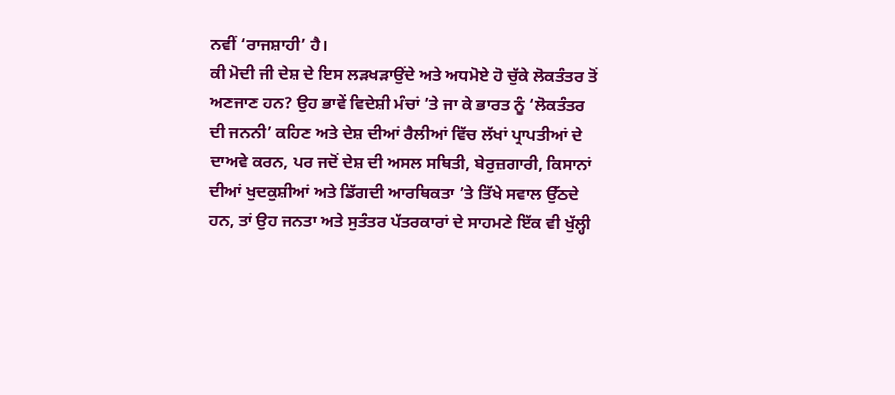ਨਵੀਂ ‘ਰਾਜਸ਼ਾਹੀ’ ਹੈ।
ਕੀ ਮੋਦੀ ਜੀ ਦੇਸ਼ ਦੇ ਇਸ ਲੜਖੜਾਉਂਦੇ ਅਤੇ ਅਧਮੋਏ ਹੋ ਚੁੱਕੇ ਲੋਕਤੰਤਰ ਤੋਂ ਅਣਜਾਣ ਹਨ? ਉਹ ਭਾਵੇਂ ਵਿਦੇਸ਼ੀ ਮੰਚਾਂ ’ਤੇ ਜਾ ਕੇ ਭਾਰਤ ਨੂੰ ‘ਲੋਕਤੰਤਰ ਦੀ ਜਨਨੀ’ ਕਹਿਣ ਅਤੇ ਦੇਸ਼ ਦੀਆਂ ਰੈਲੀਆਂ ਵਿੱਚ ਲੱਖਾਂ ਪ੍ਰਾਪਤੀਆਂ ਦੇ ਦਾਅਵੇ ਕਰਨ, ਪਰ ਜਦੋਂ ਦੇਸ਼ ਦੀ ਅਸਲ ਸਥਿਤੀ, ਬੇਰੁਜ਼ਗਾਰੀ, ਕਿਸਾਨਾਂ ਦੀਆਂ ਖੁਦਕੁਸ਼ੀਆਂ ਅਤੇ ਡਿੱਗਦੀ ਆਰਥਿਕਤਾ ’ਤੇ ਤਿੱਖੇ ਸਵਾਲ ਉੱਠਦੇ ਹਨ, ਤਾਂ ਉਹ ਜਨਤਾ ਅਤੇ ਸੁਤੰਤਰ ਪੱਤਰਕਾਰਾਂ ਦੇ ਸਾਹਮਣੇ ਇੱਕ ਵੀ ਖੁੱਲ੍ਹੀ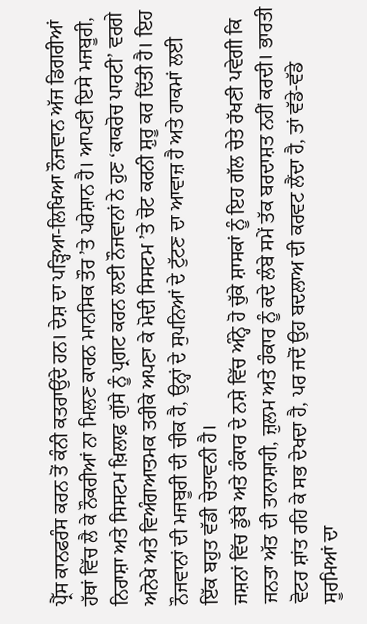ਪ੍ਰੈੱਸ ਕਾਨਫਰੰਸ ਕਰਨ ਤੋਂ ਕੰਨੀ ਕਤਰਾਉਂਦੇ ਹਨ। ਦੇਸ਼ ਦਾ ਪੜ੍ਹਿਆ-ਲਿਖਿਆ ਨੌਜਵਾਨ ਅੱਜ ਡਿਗਰੀਆਂ ਹੱਥਾਂ ਵਿੱਚ ਲੈ ਕੇ ਨੌਕਰੀਆਂ ਨਾ ਮਿਲਣ ਕਾਰਨ ਮਾਨਸਿਕ ਤੌਰ ’ਤੇ ਪਰੇਸ਼ਾਨ ਹੈ। ਆਪਣੀ ਇਸੇ ਮਜਬੂਰੀ, ਨਿਰਾਸ਼ਾ ਅਤੇ ਸਿਸਟਮ ਖ਼ਿਲਾਫ਼ ਗੁੱਸੇ ਨੂੰ ਪ੍ਰਗਟ ਕਰਨ ਲਈ ਨੌਜਵਾਨਾਂ ਨੇ ਹੁਣ ‘ਕਾਕਰੋਚ ਪਾਰਟੀ’ ਵਰਗੇ ਅਨੋਖੇ ਅਤੇ ਵਿਅੰਗਆਤਮਕ ਤਰੀਕੇ ਅਪਣਾ ਕੇ ਮੋਦੀ ਸਿਸਟਮ ’ਤੇ ਚੋਟ ਕਰਨੀ ਸ਼ੁਰੂ ਕਰ ਦਿੱਤੀ ਹੈ। ਇਹ ਨੌਜਵਾਨਾਂ ਦੀ ਮਜਬੂਰੀ ਦੀ ਚੀਕ ਹੈ, ਉਨ੍ਹਾਂ ਦੇ ਸੁਪਨਿਆਂ ਦੇ ਟੁੱਟਣ ਦਾ ਆਵਾਜ਼ ਹੈ ਅਤੇ ਹਾਕਮਾਂ ਲਈ ਇੱਕ ਬਹੁਤ ਵੱਡੀ ਚੇਤਾਵਨੀ ਹੈ।
ਜਸ਼ਨਾਂ ਵਿੱਚ ਡੁੱਬੇ ਅਤੇ ਹੰਕਾਰ ਦੇ ਨਸ਼ੇ ਵਿੱਚ ਅੰਨ੍ਹੇ ਹੋ ਚੁੱਕੇ ਸ਼ਾਸਕਾਂ ਨੂੰ ਇਹ ਗੱਲ ਚੇਤੇ ਰੱਖਣੀ ਪਵੇਗੀ ਕਿ ਜਨਤਾ ਅੱਤ ਦੀ ਤਾਨਾਸ਼ਾਹੀ, ਜ਼ੁਲਮ ਅਤੇ ਹੰਕਾਰ ਨੂੰ ਕਦੇ ਲੰਬੇ ਸਮੇਂ ਤੱਕ ਬਰਦਾਸ਼ਤ ਨਹੀਂ ਕਰਦੀ। ਭਾਰਤੀ ਵੋਟਰ ਸ਼ਾਂਤ ਰਹਿ ਕੇ ਸਭ ਦੇਖਦਾ ਹੈ, ਪਰ ਜਦੋਂ ਉਹ ਬਦਲਾਅ ਦੀ ਕਰਵਟ ਲੈਂਦਾ ਹੈ, ਤਾਂ ਵੱਡੇ-ਵੱਡੇ ਸੂਰਮਿਆਂ ਦਾ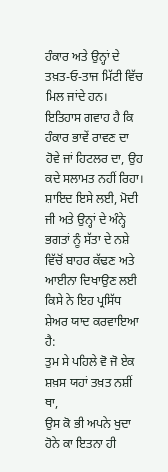ਹੰਕਾਰ ਅਤੇ ਉਨ੍ਹਾਂ ਦੇ ਤਖ਼ਤ-ਓ-ਤਾਜ ਮਿੱਟੀ ਵਿੱਚ ਮਿਲ ਜਾਂਦੇ ਹਨ। ਇਤਿਹਾਸ ਗਵਾਹ ਹੈ ਕਿ ਹੰਕਾਰ ਭਾਵੇਂ ਰਾਵਣ ਦਾ ਹੋਵੇ ਜਾਂ ਹਿਟਲਰ ਦਾ, ਉਹ ਕਦੇ ਸਲਾਮਤ ਨਹੀਂ ਰਿਹਾ। ਸ਼ਾਇਦ ਇਸੇ ਲਈ, ਮੋਦੀ ਜੀ ਅਤੇ ਉਨ੍ਹਾਂ ਦੇ ਅੰਨ੍ਹੇ ਭਗਤਾਂ ਨੂੰ ਸੱਤਾ ਦੇ ਨਸ਼ੇ ਵਿੱਚੋਂ ਬਾਹਰ ਕੱਢਣ ਅਤੇ ਆਈਨਾ ਦਿਖਾਉਣ ਲਈ ਕਿਸੇ ਨੇ ਇਹ ਪ੍ਰਸਿੱਧ ਸ਼ੇਅਰ ਯਾਦ ਕਰਵਾਇਆ ਹੈ:
ਤੁਮ ਸੇ ਪਹਿਲੇ ਵੋ ਜੋ ਏਕ ਸ਼ਖ਼ਸ ਯਹਾਂ ਤਖ਼ਤ ਨਸ਼ੀਂ ਥਾ,
ਉਸ ਕੋ ਭੀ ਅਪਨੇ ਖੁਦਾ ਹੋਨੇ ਕਾ ਇਤਨਾ ਹੀ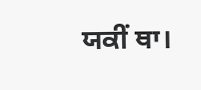ਯਕੀਂ ਥਾ।